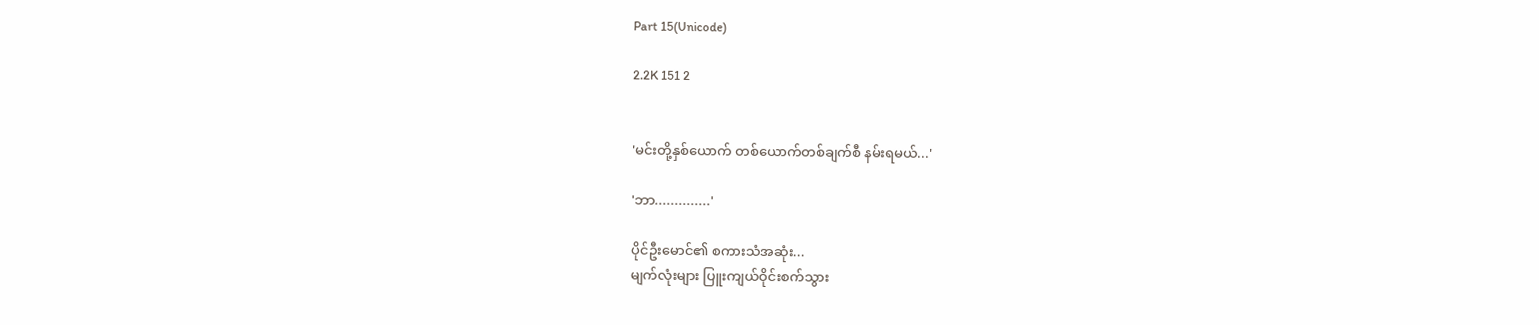Part 15(Unicode)

2.2K 151 2


'မင်းတို့နှစ်ယောက် တစ်ယောက်တစ်ချက်စီ နမ်းရမယ်...'

'ဘာ..............'

ပိုင်ဦးမောင်၏ စကားသံအဆုံး...
မျက်လုံးများ ပြူးကျယ်ဝိုင်းစက်သွား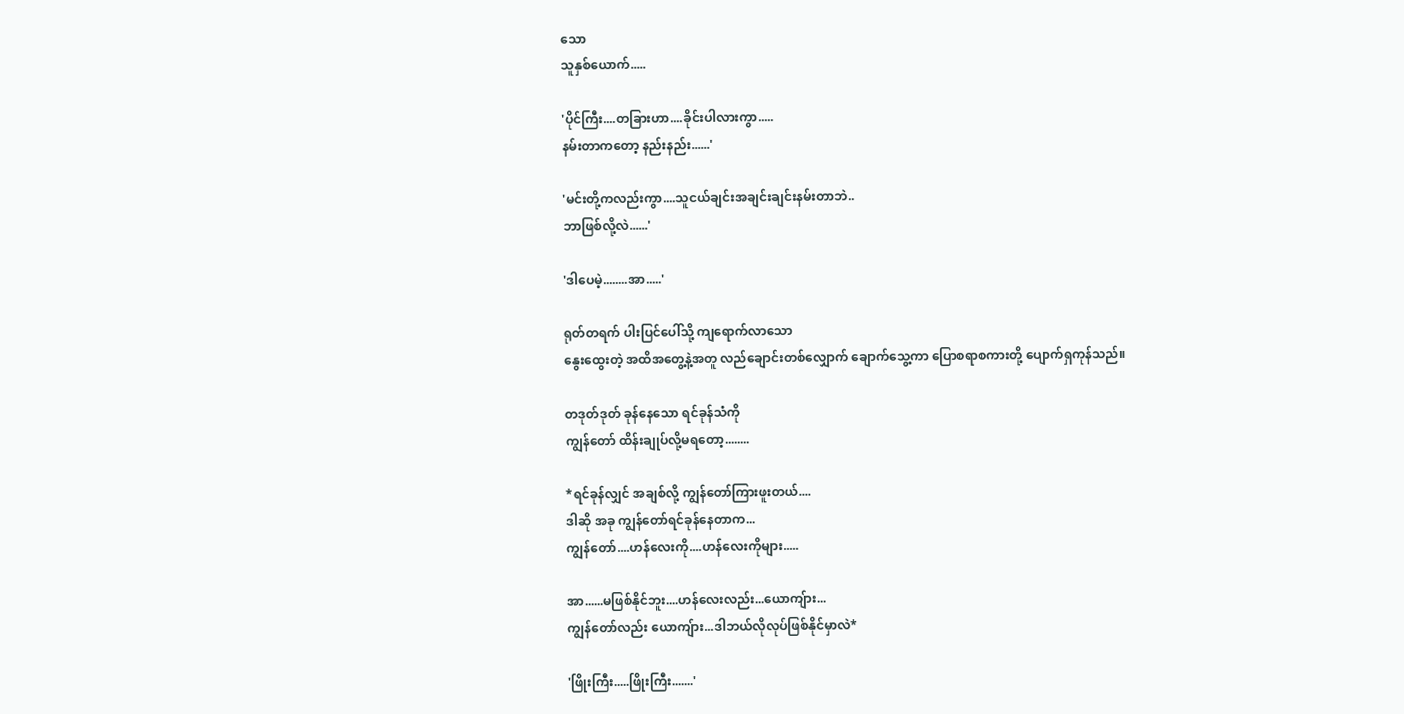သော
သူနှစ်ယောက်.....

'ပိုင်ကြီး....တခြားဟာ....ခိုင်းပါလားကွာ.....
နမ်းတာကတော့ နည်းနည်း......'

'မင်းတို့ကလည်းကွာ....သူငယ်ချင်းအချင်းချင်းနမ်းတာဘဲ..
ဘာဖြစ်လို့လဲ......'

'ဒါပေမဲ့........အာ.....'

ရုတ်တရက် ပါးပြင်ပေါ်သို့ ကျရောက်လာသော
နွေးထွေးတဲ့ အထိအတွေ့နဲ့အတူ လည်ချောင်းတစ်လျှောက် ချောက်သွေ့ကာ ပြောစရာစကားတို့ ပျောက်ရှကုန်သည်။

တဒုတ်ဒုတ် ခုန်နေသော ရင်ခုန်သံကို
ကျွန်တော် ထိန်းချုပ်လို့မရတော့........

*ရင်ခုန်လျှင် အချစ်လို့ ကျွန်တော်ကြားဖူးတယ်....
ဒါဆို အခု ကျွန်တော်ရင်ခုန်နေတာက...
ကျွန်တော်....ဟန်လေးကို....ဟန်လေးကိုများ.....

အာ......မဖြစ်နိုင်ဘူး....ဟန်လေးလည်း...ယောကျ်ား...
ကျွန်တော်လည်း ယောကျ်ား...ဒါဘယ်လိုလုပ်ဖြစ်နိုင်မှာလဲ*

'ဖြိုးကြီး.....ဖြိုးကြီး.......'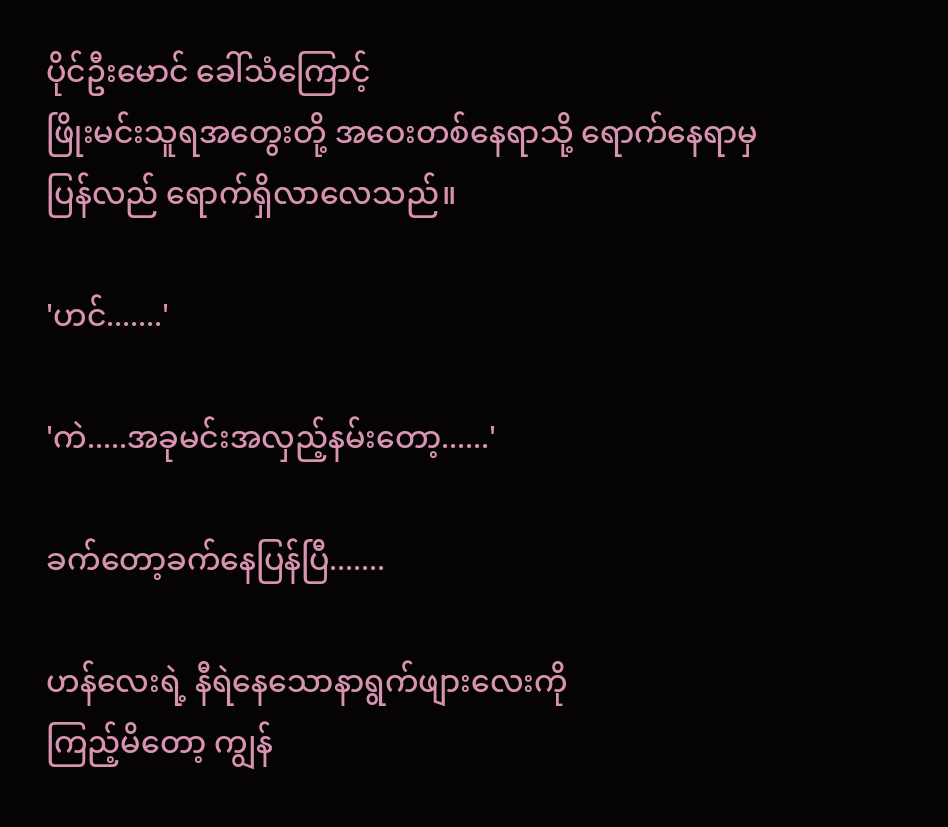ပိုင်ဦးမောင် ခေါ်သံကြောင့်
ဖြိုးမင်းသူရအတွေးတို့ အဝေးတစ်နေရာသို့ ရောက်နေရာမှ
ပြန်လည် ရောက်ရှိလာလေသည်။

'ဟင်.......'

'ကဲ.....အခုမင်းအလှည့်နမ်းတော့......'

ခက်တော့ခက်နေပြန်ပြီ.......

ဟန်လေးရဲ့ နီရဲနေသောနာရွက်ဖျားလေးကို
ကြည့်မိတော့ ကျွန်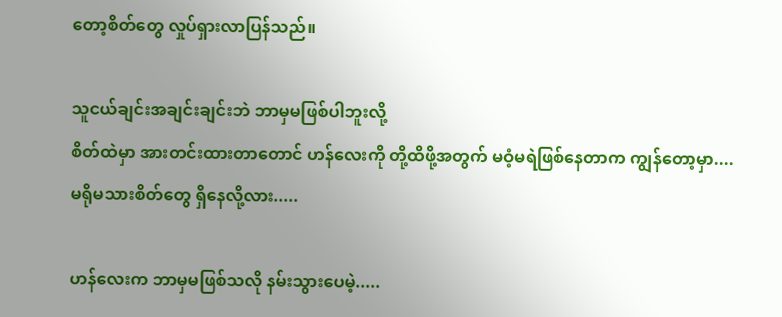တော့စိတ်တွေ လှုပ်ရှားလာပြန်သည်။

သူငယ်ချင်းအချင်းချင်းဘဲ ဘာမှမဖြစ်ပါဘူးလို့
စိတ်ထဲမှာ အားတင်းထားတာတောင် ဟန်လေးကို တို့ထိဖို့အတွက် မဝံ့မရဲဖြစ်နေတာက ကျွန်တော့မှာ....
မရိုမသားစိတ်တွေ ရှိနေလို့လား.....

ဟန်လေးက ဘာမှမဖြစ်သလို နမ်းသွားပေမဲ့.....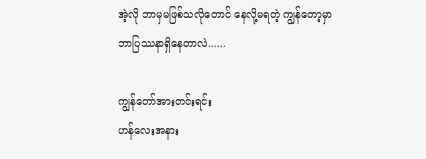အဲ့လို ဘာမှမဖြစ်သလိုတောင် နေလို့မရတဲ့ ကျွန်တော့မှာ
ဘာပြဿနာရှိနေတာလဲ......

ကျွန်တော်အားတင်းရင်း
ဟန်လေးအနား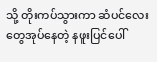သို့ တိုးကပ်သွားကာ ဆံပင်လေးတွေအုပ်နေတဲ့ နဖူးပြင်ပေါ်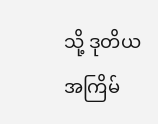သို့ ဒုတိယအကြိမ်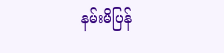နမ်းမိပြန်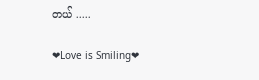တယ် .....

❤Love is Smiling❤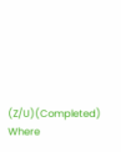(Z/U)(Completed)                            Where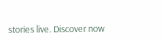stories live. Discover now